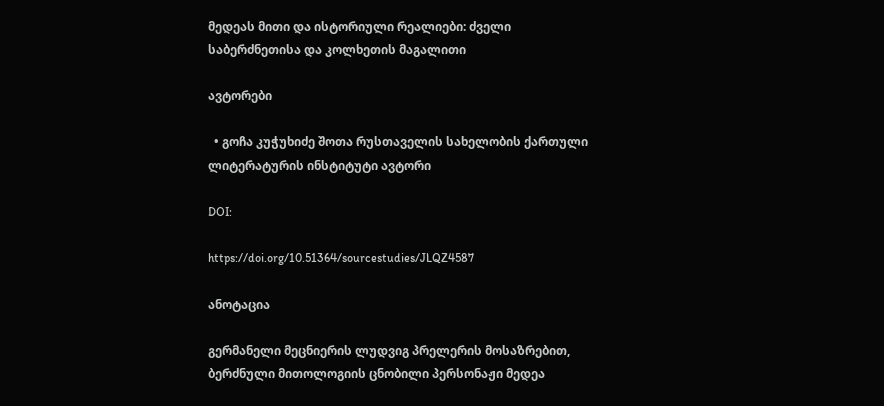მედეას მითი და ისტორიული რეალიები: ძველი საბერძნეთისა და კოლხეთის მაგალითი

ავტორები

  • გოჩა კუჭუხიძე შოთა რუსთაველის სახელობის ქართული ლიტერატურის ინსტიტუტი ავტორი

DOI:

https://doi.org/10.51364/sourcestudies/JLQZ4587

ანოტაცია

გერმანელი მეცნიერის ლუდვიგ პრელერის მოსაზრებით, ბერძნული მითოლოგიის ცნობილი პერსონაჟი მედეა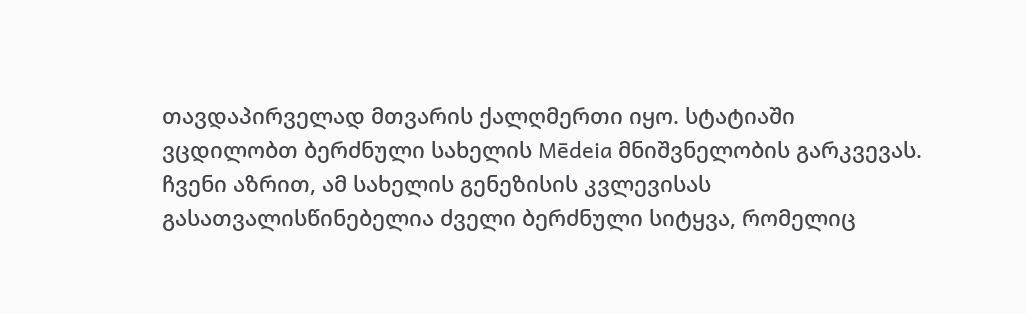თავდაპირველად მთვარის ქალღმერთი იყო. სტატიაში ვცდილობთ ბერძნული სახელის Mēdeia მნიშვნელობის გარკვევას. ჩვენი აზრით, ამ სახელის გენეზისის კვლევისას გასათვალისწინებელია ძველი ბერძნული სიტყვა, რომელიც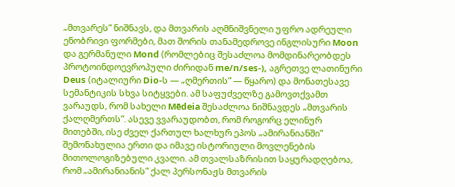„მთვარეს“ ნიშნავს, და მთვარის აღმნიშვნელი უფრო ადრეული ენობრივი ფორმები, მათ შორის თანამედროვე ინგლისური Moon და გერმანული Mond (რომლებიც შესაძლოა მომდინარეობდეს პროტოინდოევროპული ძირიდან me/n/ses-), აგრეთვე ლათინური Deus (იტალიური Dio-ს — „ღმერთის“ — წყარო) და მონათესავე სემანტიკის სხვა სიტყვები. ამ საფუძველზე გამოვთქვამთ ვარაუდს, რომ სახელი Mēdeia შესაძლოა ნიშნავდეს „მთვარის ქალღმერთს“. ასევე ვვარაუდობთ, რომ როგორც ელინურ მითებში, ისე ძველ ქართულ ხალხურ ეპოს „ამირანიანში“ შემონახულია ერთი და იმავე ისტორიული მოვლენების მითოლოგიზებული კვალი. ამ თვალსაზრისით საყურადღებოა, რომ „ამირანიანის“ ქალ პერსონაჟს მთვარის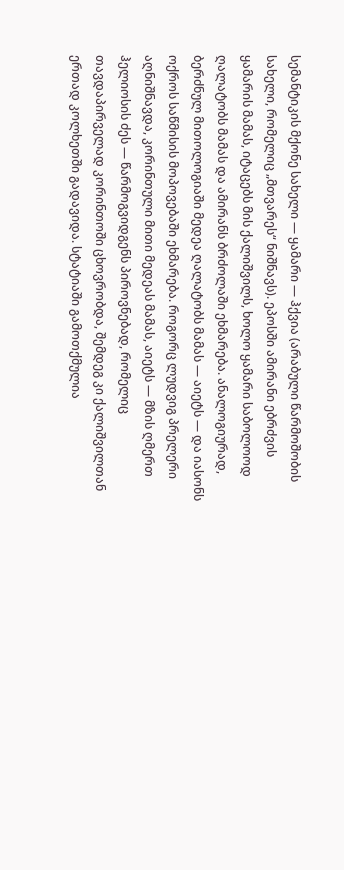სემანტიკის მქონე სახელი — ყამარი — ჰქვია (არაბული წარმოშობის სახელი, რომელიც „მთვარეს“ ნიშნავს). ეპოსში ამირანი ებრძვის ყამარის მამას, იტაცებს მის ქალიშვილს, ხოლო ყამარი საბოლოოდ ღალატობს მამას და ამირანს ბრძოლაში ეხმარება. ანალოგიურად, ბერძნულ მითოლოგიაში მედეა ღალატობს მამას — აიეტს — და იასონს ოქროს საწმისის მოპოვებაში ეხმარება. როგორც ლუდვიგ პრელერი აღნიშნავდა, კორინთული მითი მედეას მამას, აიეტს — მზის ღმერთ ჰელიოსის ძეს — წარმოგვიდგენს პიროვნებად, რომელიც თავდაპირველად კორინთოში ცხოვრობდა, შემდეგ კი ქალიშვილთან ერთად კოლხეთში გადავიდა. სტატიაში გამოთქმულია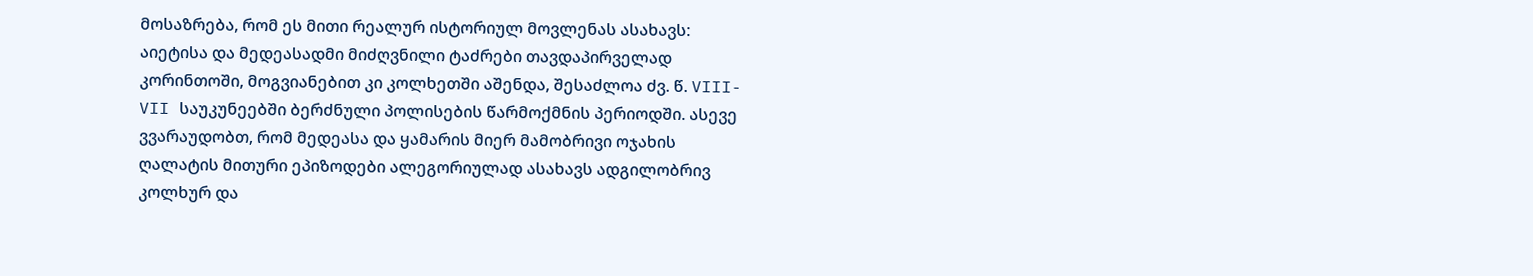მოსაზრება, რომ ეს მითი რეალურ ისტორიულ მოვლენას ასახავს: აიეტისა და მედეასადმი მიძღვნილი ტაძრები თავდაპირველად კორინთოში, მოგვიანებით კი კოლხეთში აშენდა, შესაძლოა ძვ. წ. VIII-VII საუკუნეებში ბერძნული პოლისების წარმოქმნის პერიოდში. ასევე ვვარაუდობთ, რომ მედეასა და ყამარის მიერ მამობრივი ოჯახის ღალატის მითური ეპიზოდები ალეგორიულად ასახავს ადგილობრივ კოლხურ და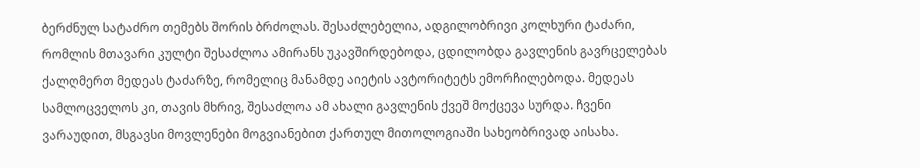ბერძნულ სატაძრო თემებს შორის ბრძოლას. შესაძლებელია, ადგილობრივი კოლხური ტაძარი, რომლის მთავარი კულტი შესაძლოა ამირანს უკავშირდებოდა, ცდილობდა გავლენის გავრცელებას ქალღმერთ მედეას ტაძარზე, რომელიც მანამდე აიეტის ავტორიტეტს ემორჩილებოდა. მედეას სამლოცველოს კი, თავის მხრივ, შესაძლოა ამ ახალი გავლენის ქვეშ მოქცევა სურდა. ჩვენი ვარაუდით, მსგავსი მოვლენები მოგვიანებით ქართულ მითოლოგიაში სახეობრივად აისახა.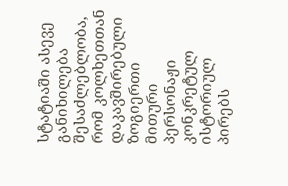სტატიაში ასევე განიხილება შესაძლებლობა, რომ კოლხეთთან დაკავშირებული ზოგიერთი მითური პერსონაჟი კონკრეტულ ისტორიულ პირებს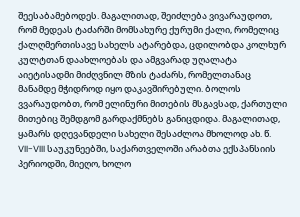შეესაბამებოდეს. მაგალითად, შეიძლება ვივარაუდოთ, რომ მედეას ტაძარში მომსახურე ქურუმი ქალი, რომელიც ქალღმერთისავე სახელს ატარებდა, ცდილობდა კოლხურ კულტთან დაახლოებას და ამგვარად უღალატა აიეტისადმი მიძღვნილ მზის ტაძარს, რომელთანაც მანამდე მჭიდროდ იყო დაკავშირებული. ბოლოს ვვარაუდობთ, რომ ელინური მითების მსგავსად, ქართული მითებიც შემდგომ გარდაქმნებს განიცდიდა. მაგალითად, ყამარს დღევანდელი სახელი შესაძლოა მხოლოდ ახ. წ. VII-VIII საუკუნეებში, საქართველოში არაბთა ექსპანსიის პერიოდში, მიეღო, ხოლო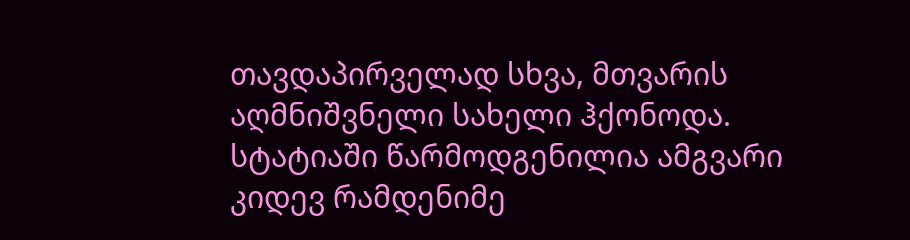თავდაპირველად სხვა, მთვარის აღმნიშვნელი სახელი ჰქონოდა. სტატიაში წარმოდგენილია ამგვარი კიდევ რამდენიმე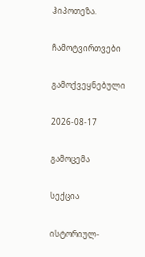ჰიპოთეზა.

ჩამოტვირთვები

გამოქვეყნებული

2026-08-17

გამოცემა

სექცია

ისტორიულ-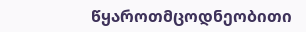წყაროთმცოდნეობითი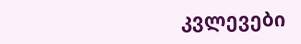კვლევები